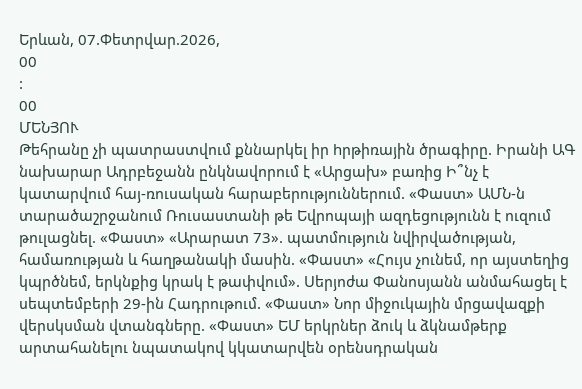Երևան, 07.Փետրվար.2026,
00
:
00
ՄԵՆՅՈՒ
Թեհրանը չի պատրաստվում քննարկել իր hրթիռային ծրագիրը. Իրանի ԱԳ նախարար Ադրբեջանն ընկնավորում է «Արցախ» բառից Ի՞նչ է կատարվում հայ-ռուսական հարաբերություններում. «Փաստ» ԱՄՆ-ն տարածաշրջանում Ռուսաստանի թե Եվրոպայի ազդեցությունն է ուզում թուլացնել. «Փաստ» «Արարատ 73». պատմություն նվիրվածության, համառության և հաղթանակի մասին. «Փաստ» «Հույս չունեմ, որ այստեղից կպրծնեմ, երկնքից կրակ է թափվում». Սերյոժա Փանոսյանն անմահացել է սեպտեմբերի 29-ին Հադրութում. «Փաստ» Նոր միջուկային մրցավազքի վերսկսման վտանգները. «Փաստ» ԵՄ երկրներ ձուկ և ձկնամթերք արտահանելու նպատակով կկատարվեն օրենսդրական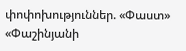փոփոխություններ. «Փաստ» «Փաշինյանի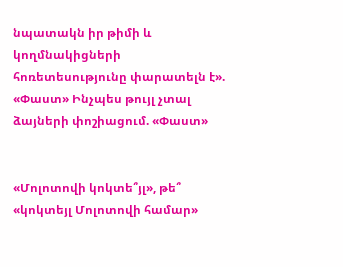նպատակն իր թիմի և կողմնակիցների հոռետեսությունը փարատելն է». «Փաստ» Ինչպես թույլ չտալ ձայների փոշիացում. «Փաստ»


«Մոլոտովի կոկտե՞յլ», թե՞ «կոկտեյլ Մոլոտովի համար»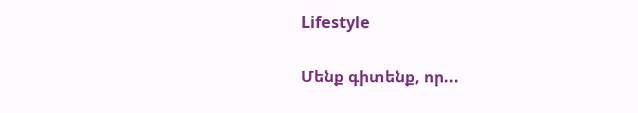Lifestyle

Մենք գիտենք, որ...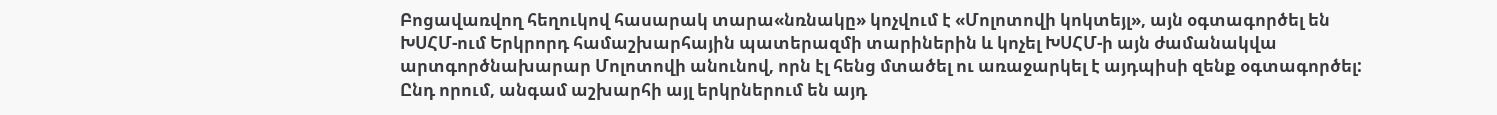Բոցավառվող հեղուկով հասարակ տարա«նռնակը» կոչվում է «Մոլոտովի կոկտեյլ», այն օգտագործել են ԽՍՀՄ-ում Երկրորդ համաշխարհային պատերազմի տարիներին և կոչել ԽՍՀՄ-ի այն ժամանակվա արտգործնախարար Մոլոտովի անունով, որն էլ հենց մտածել ու առաջարկել է այդպիսի զենք օգտագործել: Ընդ որում, անգամ աշխարհի այլ երկրներում են այդ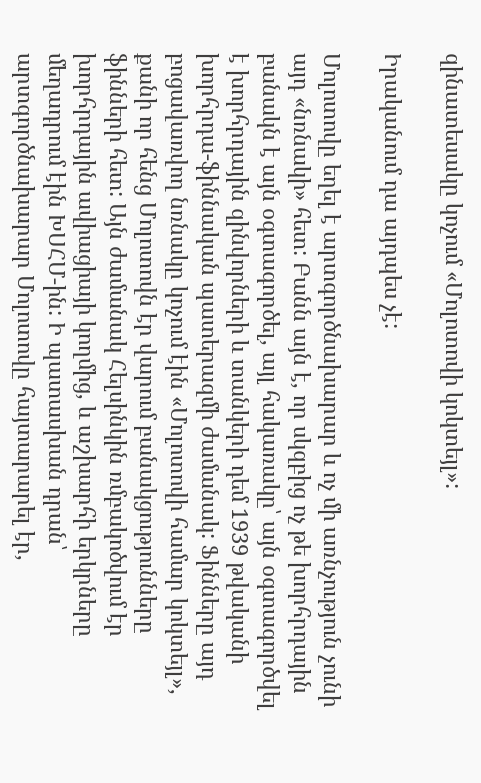զինատեսակը կոչում «Մոլոտովի կոկտեյլ»:

Իրականում դա այդպես չէ:

Մոլոտովը եղել է արտգործնախարար և ոչ մի առնչություն չունի այդ «նռնակի» հետ: Բանն այն է, որ սկզբից ոչ թե խորհրդային բանակն է այն օգտագործել, այլ հակառակը՝ այն օգտագործվել է խորհրդային զինվորների և տանկերի դեմ 1939 թվականի խորհրդա-ֆիննական պատերազմի ժամանակ: Ֆինները այդ բոցավառվող նռնակը կոչում էին «Մոլոտովի համար կոկտեյլ», քանի որ հենց Մոլոտովն էր վարում բանակցությունները ֆինների հետ: Այն ժամանակ Հելսինկին ռմբակոծվում էր խորհրդային ավիացիայի կողմից, և աշխարհի երկրները մեղադրում էին ԽՍՀՄ-ին: Ի պատասխան դրան՝ արտգործնախարար Մոլոտովը հայտարարել էր,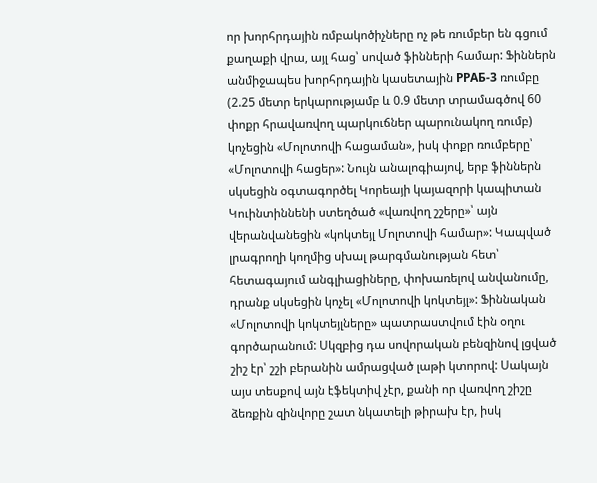որ խորհրդային ռմբակոծիչները ոչ թե ռումբեր են գցում քաղաքի վրա, այլ հաց՝ սոված ֆինների համար: Ֆիններն անմիջապես խորհրդային կասետային РРАБ-3 ռումբը (2.25 մետր երկարությամբ և 0.9 մետր տրամագծով 60 փոքր հրավառվող պարկուճներ պարունակող ռումբ) կոչեցին «Մոլոտովի հացաման», իսկ փոքր ռումբերը՝ «Մոլոտովի հացեր»: Նույն անալոգիայով, երբ ֆիններն սկսեցին օգտագործել Կորեայի կայազորի կապիտան Կուինտիննենի ստեղծած «վառվող շշերը»՝ այն վերանվանեցին «կոկտեյլ Մոլոտովի համար»: Կապված լրագրողի կողմից սխալ թարգմանության հետ՝ հետագայում անգլիացիները, փոխառելով անվանումը, դրանք սկսեցին կոչել «Մոլոտովի կոկտեյլ»: Ֆիննական «Մոլոտովի կոկտեյլները» պատրաստվում էին օղու գործարանում: Սկզբից դա սովորական բենզինով լցված շիշ էր՝ շշի բերանին ամրացված լաթի կտորով: Սակայն այս տեսքով այն էֆեկտիվ չէր, քանի որ վառվող շիշը ձեռքին զինվորը շատ նկատելի թիրախ էր, իսկ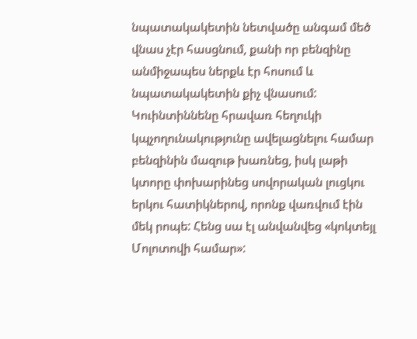նպատակակետին նետվածը անգամ մեծ վնաս չէր հասցնում, քանի որ բենզինը անմիջապես ներքև էր հոսում և նպատակակետին քիչ վնասում: Կուինտիննենը հրավառ հեղուկի կպչողունակությունը ավելացնելու համար բենզինին մազութ խառնեց, իսկ լաթի կտորը փոխարինեց սովորական լուցկու երկու հատիկներով, որոնք վառվում էին մեկ րոպե: Հենց սա էլ անվանվեց «կոկտեյլ Մոլոտովի համար»: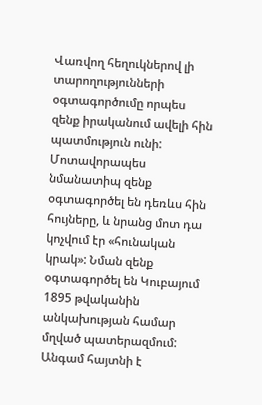Վառվող հեղուկներով լի տարողությունների օգտագործումը որպես զենք իրականում ավելի հին պատմություն ունի: Մոտավորապես նմանատիպ զենք օգտագործել են դեռևս հին հույները, և նրանց մոտ դա կոչվում էր «հունական կրակ»: Նման զենք օգտագործել են Կուբայում 1895 թվականին անկախության համար մղված պատերազմում: Անգամ հայտնի է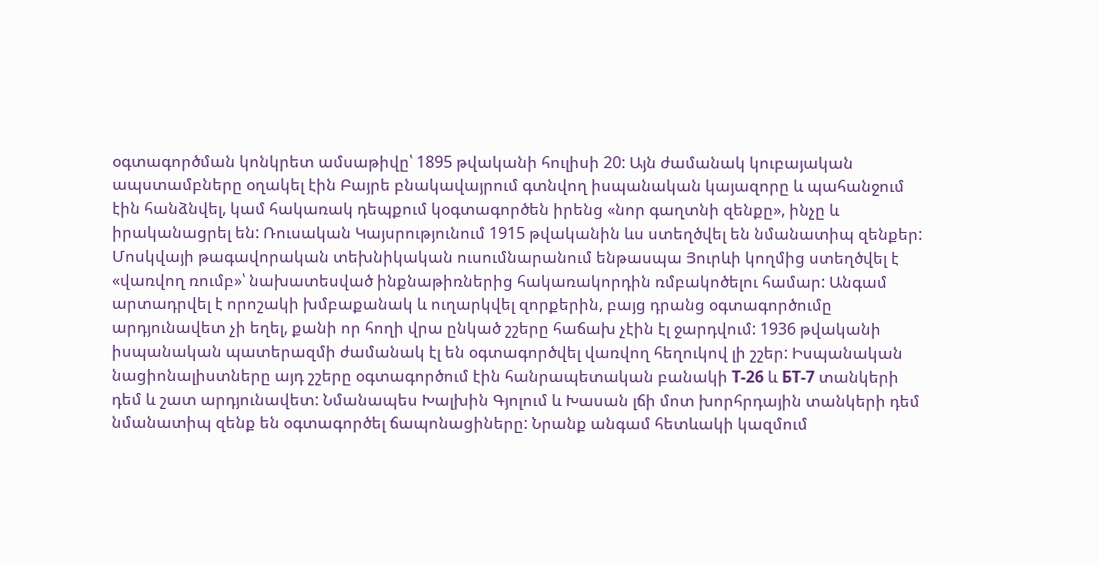օգտագործման կոնկրետ ամսաթիվը՝ 1895 թվականի հուլիսի 20: Այն ժամանակ կուբայական ապստամբները օղակել էին Բայրե բնակավայրում գտնվող իսպանական կայազորը և պահանջում էին հանձնվել, կամ հակառակ դեպքում կօգտագործեն իրենց «նոր գաղտնի զենքը», ինչը և իրականացրել են: Ռուսական Կայսրությունում 1915 թվականին ևս ստեղծվել են նմանատիպ զենքեր: Մոսկվայի թագավորական տեխնիկական ուսումնարանում ենթասպա Յուրևի կողմից ստեղծվել է «վառվող ռումբ»՝ նախատեսված ինքնաթիռներից հակառակորդին ռմբակոծելու համար: Անգամ արտադրվել է որոշակի խմբաքանակ և ուղարկվել զորքերին, բայց դրանց օգտագործումը արդյունավետ չի եղել, քանի որ հողի վրա ընկած շշերը հաճախ չէին էլ ջարդվում: 1936 թվականի իսպանական պատերազմի ժամանակ էլ են օգտագործվել վառվող հեղուկով լի շշեր: Իսպանական նացիոնալիստները այդ շշերը օգտագործում էին հանրապետական բանակի Т-26 և БТ-7 տանկերի դեմ և շատ արդյունավետ: Նմանապես Խալխին Գյոլում և Խասան լճի մոտ խորհրդային տանկերի դեմ նմանատիպ զենք են օգտագործել ճապոնացիները: Նրանք անգամ հետևակի կազմում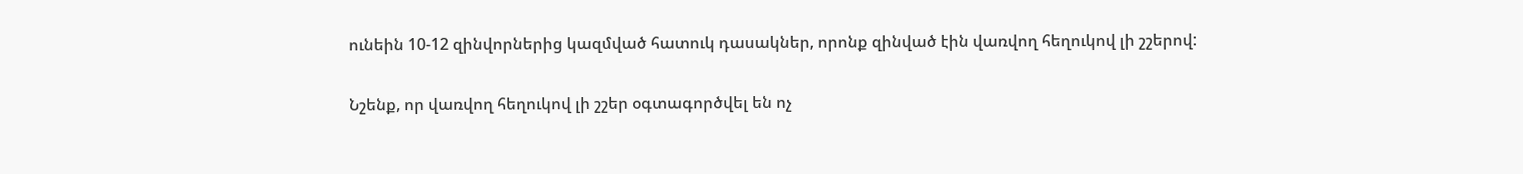ունեին 10-12 զինվորներից կազմված հատուկ դասակներ, որոնք զինված էին վառվող հեղուկով լի շշերով:

Նշենք, որ վառվող հեղուկով լի շշեր օգտագործվել են ոչ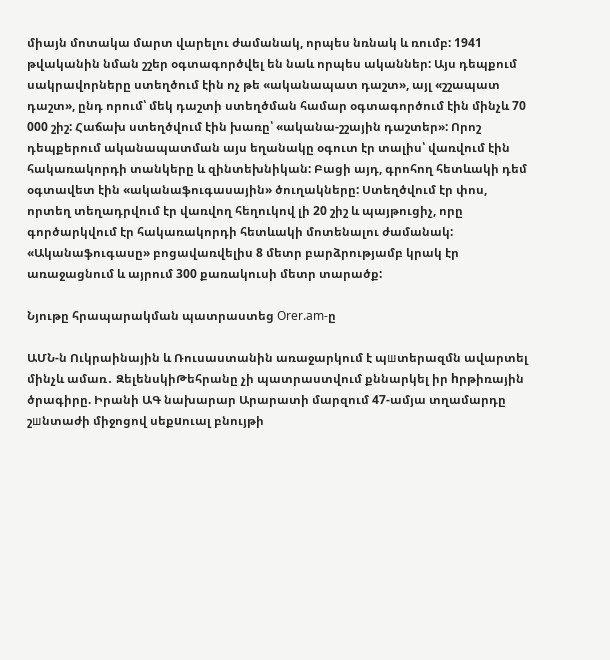միայն մոտակա մարտ վարելու ժամանակ, որպես նռնակ և ռումբ: 1941 թվականին նման շշեր օգտագործվել են նաև որպես ականներ: Այս դեպքում սակրավորները ստեղծում էին ոչ թե «ականապատ դաշտ», այլ «շշապատ դաշտ», ընդ որում՝ մեկ դաշտի ստեղծման համար օգտագործում էին մինչև 70 000 շիշ: Հաճախ ստեղծվում էին խառը՝ «ականա-շշային դաշտեր»: Որոշ դեպքերում ականապատման այս եղանակը օգուտ էր տալիս՝ վառվում էին հակառակորդի տանկերը և զինտեխնիկան: Բացի այդ, գրոհող հետևակի դեմ օգտավետ էին «ականաֆուգասային» ծուղակները: Ստեղծվում էր փոս, որտեղ տեղադրվում էր վառվող հեղուկով լի 20 շիշ և պայթուցիչ, որը գործարկվում էր հակառակորդի հետևակի մոտենալու ժամանակ: «Ականաֆուգասը» բոցավառվելիս 8 մետր բարձրությամբ կրակ էր առաջացնում և այրում 300 քառակուսի մետր տարածք:

Նյութը հրապարակման պատրաստեց Orer.am-ը

ԱՄՆ-ն Ուկրաինային և Ռուսաստանին առաջարկում է պшտերազմն ավարտել մինչև ամառ․ ԶելենսկիԹեհրանը չի պատրաստվում քննարկել իր hրթիռային ծրագիրը. Իրանի ԱԳ նախարար Արարատի մարզում 47-ամյա տղամարդը շшնտաժի միջոցով սեքuուալ բնույթի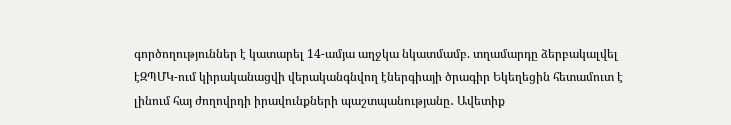գործողություններ է կատարել 14-ամյա աղջկա նկատմամբ. տղամարդը ձերբակալվել էԶՊՄԿ-ում կիրականացվի վերականգնվող էներգիայի ծրագիր Եկեղեցին հետամուտ է լինում հայ ժողովրդի իրավունքների պաշտպանությանը․ Ավետիք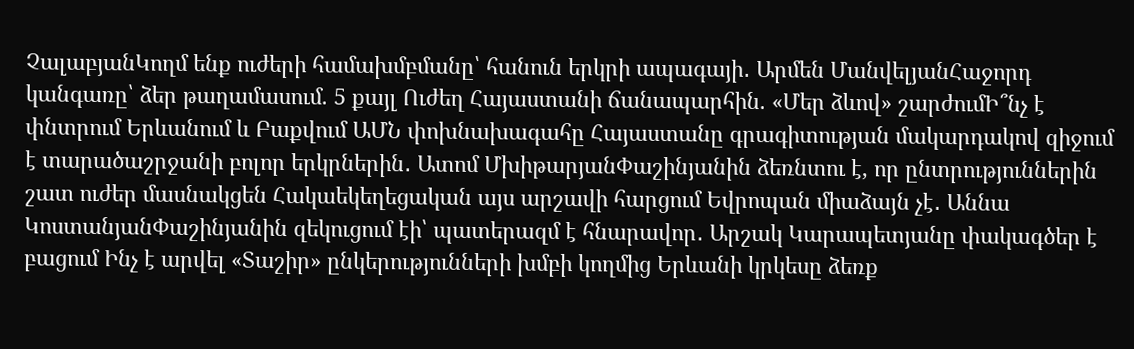ՉալաբյանԿողմ ենք ուժերի համախմբմանը՝ հանուն երկրի ապագայի․ Արմեն ՄանվելյանՀաջորդ կանգառը՝ ձեր թաղամասում. 5 քայլ Ուժեղ Հայաստանի ճանապարհին. «Մեր ձևով» շարժումԻ՞նչ է փնտրում Երևանում և Բաքվում ԱՄՆ փոխնախագահը Հայաստանը գրագիտության մակարդակով զիջում է տարածաշրջանի բոլոր երկրներին․ Ատոմ ՄխիթարյանՓաշինյանին ձեռնտու է, որ ընտրություններին շատ ուժեր մասնակցեն Հակաեկեղեցական այս արշավի հարցում Եվրոպան միաձայն չէ․ Աննա ԿոստանյանՓաշինյանին զեկուցում էի՝ պատերազմ է հնարավոր․ Արշակ Կարապետյանը փակագծեր է բացում Ինչ է արվել «Տաշիր» ընկերությունների խմբի կողմից Երևանի կրկեսը ձեռք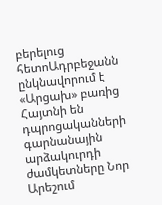բերելուց հետոԱդրբեջանն ընկնավորում է «Արցախ» բառից Հայտնի են դպրոցականների գարնանային արձակուրդի ժամկետները Նոր Արեշում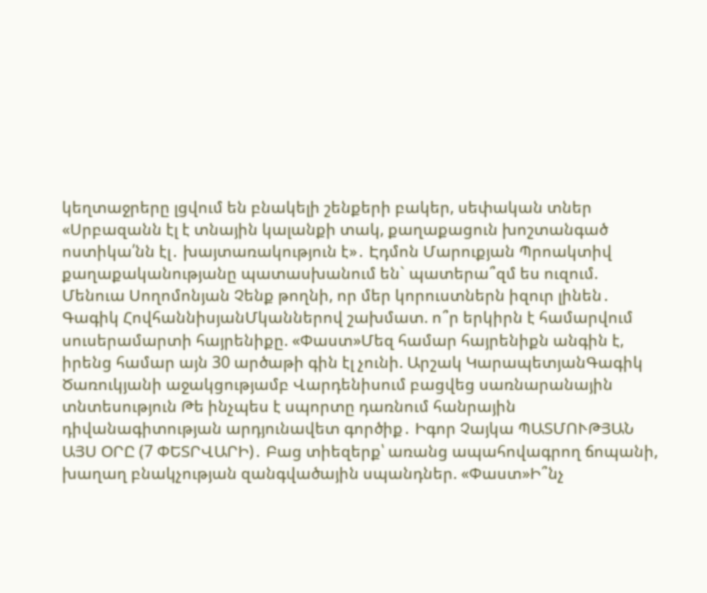կեղտաջրերը լցվում են բնակելի շենքերի բակեր, սեփական տներ «Սրբազանն էլ է տնային կալանքի տակ, քաղաքացուն խոշտանգած ոստիկա՛նն էլ․ խայտառակություն է»․ Էդմոն Մարուքյան Պրոակտիվ քաղաքականությանը պատասխանում են` պատերա՞զմ ես ուզում. Մենուա Սողոմոնյան Չենք թողնի, որ մեր կորուստներն իզուր լինեն․ Գագիկ ՀովհաննիսյանՄկաններով շախմատ. ո՞ր երկիրն է համարվում սուսերամարտի հայրենիքը. «Փաստ»Մեզ համար հայրենիքն անգին է, իրենց համար այն 30 արծաթի գին էլ չունի. Արշակ ԿարապետյանԳագիկ Ծառուկյանի աջակցությամբ Վարդենիսում բացվեց սառնարանային տնտեսություն Թե ինչպես է սպորտը դառնում հանրային դիվանագիտության արդյունավետ գործիք․ Իգոր Չայկա ՊԱՏՄՈՒԹՅԱՆ ԱՅՍ ՕՐԸ (7 ՓԵՏՐՎԱՐԻ)․ Բաց տիեզերք՝ առանց ապահովագրող ճոպանի, խաղաղ բնակչության զանգվածային սպանդներ. «Փաստ»Ի՞նչ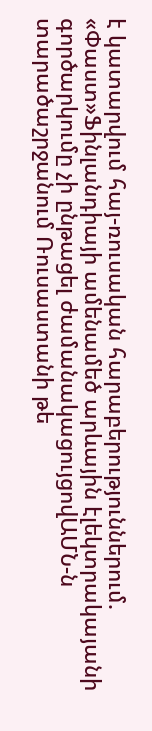է կատարվում հայ-ռուսական հարաբերություններում. «Փաստ»Ֆինլանդիայի ամենամեծ արևային էլեկտրակայանի գործարկումը չի ընթացել ժամանակացույցովԱՄՆ-ն տարածաշրջանում Ռուսաստանի թե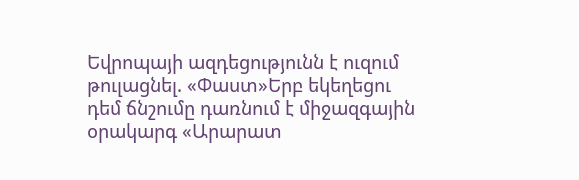Եվրոպայի ազդեցությունն է ուզում թուլացնել. «Փաստ»Երբ եկեղեցու դեմ ճնշումը դառնում է միջազգային օրակարգ «Արարատ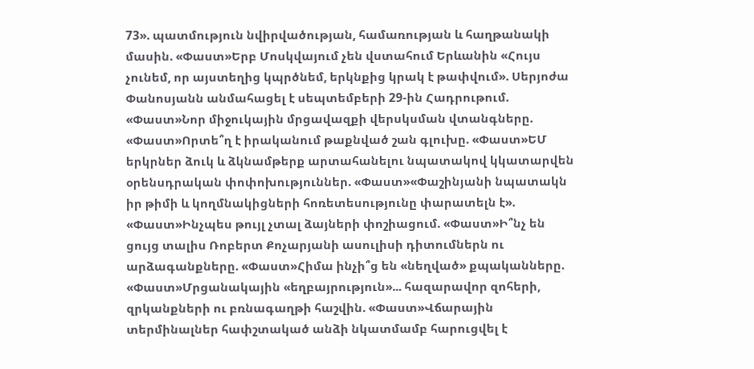73». պատմություն նվիրվածության, համառության և հաղթանակի մասին. «Փաստ»Երբ Մոսկվայում չեն վստահում Երևանին «Հույս չունեմ, որ այստեղից կպրծնեմ, երկնքից կրակ է թափվում». Սերյոժա Փանոսյանն անմահացել է սեպտեմբերի 29-ին Հադրութում. «Փաստ»Նոր միջուկային մրցավազքի վերսկսման վտանգները. «Փաստ»Որտե՞ղ է իրականում թաքնված շան գլուխը. «Փաստ»ԵՄ երկրներ ձուկ և ձկնամթերք արտահանելու նպատակով կկատարվեն օրենսդրական փոփոխություններ. «Փաստ»«Փաշինյանի նպատակն իր թիմի և կողմնակիցների հոռետեսությունը փարատելն է». «Փաստ»Ինչպես թույլ չտալ ձայների փոշիացում. «Փաստ»Ի՞նչ են ցույց տալիս Ռոբերտ Քոչարյանի ասուլիսի դիտումներն ու արձագանքները. «Փաստ»Հիմա ինչի՞ց են «նեղված» քպականները. «Փաստ»Մրցանակային «եղբայրություն»... հազարավոր զոհերի, զրկանքների ու բռնագաղթի հաշվին. «Փաստ»Վճարային տերմինալներ հափշտակած անձի նկատմամբ հարուցվել է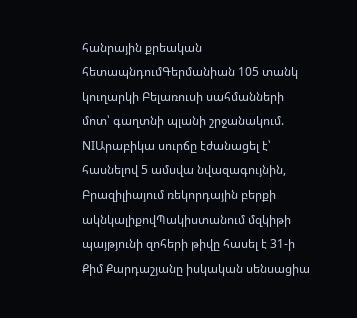հանրային քրեական հետապնդումԳերմանիան 105 տանկ կուղարկի Բելառուսի սահմանների մոտ՝ գաղտնի պլանի շրջանակում. NIԱրաբիկա սուրճը էժանացել է՝ հասնելով 5 ամսվա նվազագույնին, Բրազիլիայում ռեկորդային բերքի ակնկալիքովՊակիստանում մզկիթի պայթյունի զոհերի թիվը հասել է 31-ի Քիմ Քարդաշյանը իսկական սենսացիա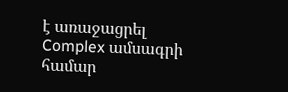է առաջացրել Complex ամսագրի համար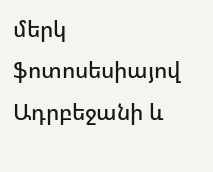մերկ ֆոտոսեսիայով Ադրբեջանի և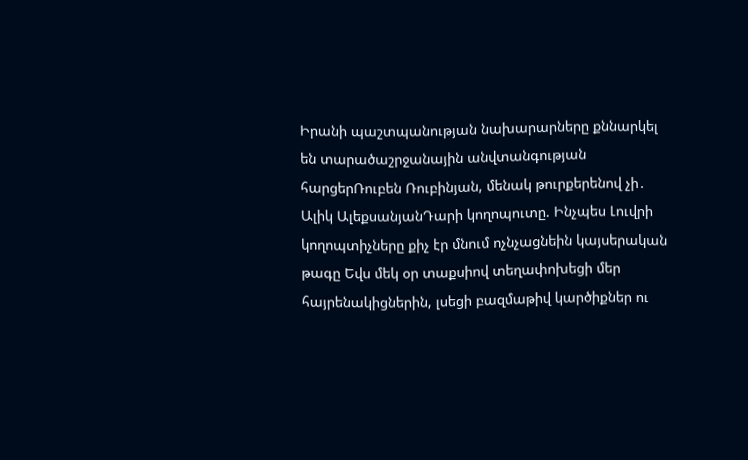Իրանի պաշտպանության նախարարները քննարկել են տարածաշրջանային անվտանգության հարցերՌուբեն Ռուբինյան, մենակ թուրքերենով չի․ Ալիկ ԱլեքսանյանԴարի կողոպուտը. Ինչպես Լուվրի կողոպտիչները քիչ էր մնում ոչնչացնեին կայսերական թագը Եվս մեկ օր տաքսիով տեղափոխեցի մեր հայրենակիցներին, լսեցի բազմաթիվ կարծիքներ ու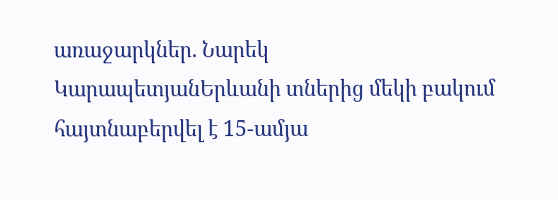առաջարկներ. Նարեկ ԿարապետյանԵրևանի տներից մեկի բակում հայտնաբերվել է 15-ամյա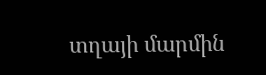տղայի մարմին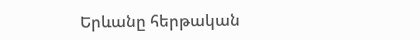Երևանը հերթական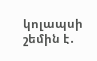կոլապսի շեմին է․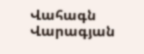Վահագն Վարագյան